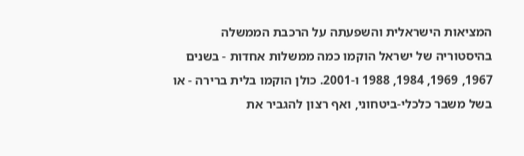המציאות הישראלית והשפעתה על הרכבת הממשלה
בהיסטוריה של ישראל הוקמו כמה ממשלות אחדות - בשנים 1967, 1969, 1984, 1988 ו-2001. כולן הוקמו בלית ברירה - או בשל משבר כלכלי-ביטחוני, ואף רצון להגביר את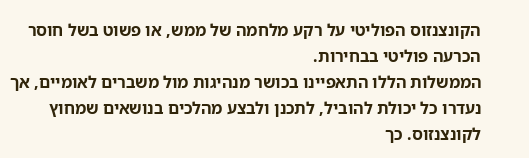הקונצנזוס הפוליטי על רקע מלחמה של ממש, או פשוט בשל חוסר הכרעה פוליטי בבחירות.
הממשלות הללו התאפיינו בכושר מנהיגות מול משברים לאומיים, אך נעדרו כל יכולת להוביל, לתכנן ולבצע מהלכים בנושאים שמחוץ לקונצנזוס. כך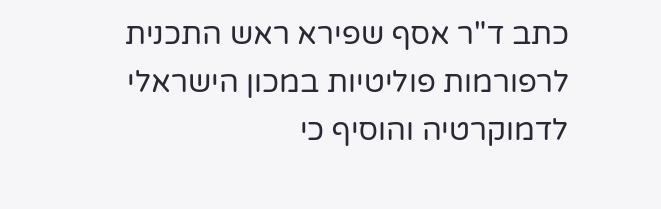כתב ד"ר אסף שפירא ראש התכנית לרפורמות פוליטיות במכון הישראלי לדמוקרטיה והוסיף כי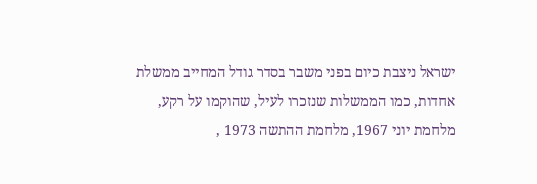ישראל ניצבת כיום בפני משבר בסדר גודל המחייב ממשלת אחדות, כמו הממשלות שנזכרו לעיל, שהוקמו על רקע, מלחמת יוני 1967, מלחמת ההתשה 1973 ,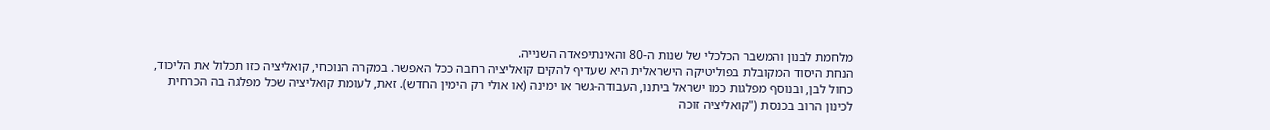מלחמת לבנון והמשבר הכלכלי של שנות ה-80 והאינתיפאדה השנייה.
הנחת היסוד המקובלת בפוליטיקה הישראלית היא שעדיף להקים קואליציה רחבה ככל האפשר. במקרה הנוכחי, קואליציה כזו תכלול את הליכוד, כחול לבן, ובנוסף מפלגות כמו ישראל ביתנו, העבודה-גשר או ימינה (או אולי רק הימין החדש). זאת, לעומת קואליציה שכל מפלגה בה הכרחית לכינון הרוב בכנסת ("קואליציה זוכה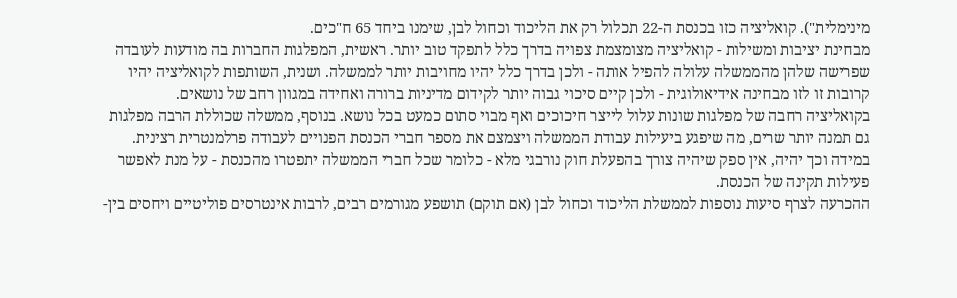מינימלית"). קואליציה כזו בכנסת ה-22 תכלול רק את הליכוד וכחול לבן, שימנו ביחד 65 ח"כים.
מבחינת יציבות ומשילות - קואליציה מצומצמת צפויה בדרך כלל לתפקד טוב יותר. ראשית, המפלגות החברות בה מודעות לעובדה שפרישה שלהן מהממשלה עלולה להפיל אותה - ולכן בדרך כלל יהיו מחויבות יותר לממשלה. ושנית, השותפות לקואליציה יהיו קרובות זו לזו מבחינה אידיאולוגית - ולכן קיים סיכוי גבוה יותר לקידום מדיניות ברורה ואחידה במגוון רחב של נושאים.
בקואליציה רחבה של מפלגות שונות עלול לייצר חיכוכים ואף מבוי סתום כמעט בכל נושא. בנוסף, ממשלה שכוללת הרבה מפלגות גם תמנה יותר שרים, מה שיפגע ביעילות עבודת הממשלה ויצמצם את מספר חברי הכנסת הפנויים לעבודה פרלמנטרית רצינית. במידה וכך יהיה, אין ספק שיהיה צורך בהפעלת חוק נורבגי מלא - כלומר שכל חברי הממשלה יתפטרו מהכנסת - על מנת לאפשר פעילות תקינה של הכנסת.
ההכרעה לצרף סיעות נוספות לממשלת הליכוד וכחול לבן (אם תוקם) תושפע מגורמים רבים, לרבות אינטרסים פוליטיים ויחסים בין-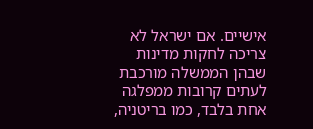אישיים. אם ישראל לא צריכה לחקות מדינות שבהן הממשלה מורכבת לעתים קרובות ממפלגה אחת בלבד, כמו בריטניה,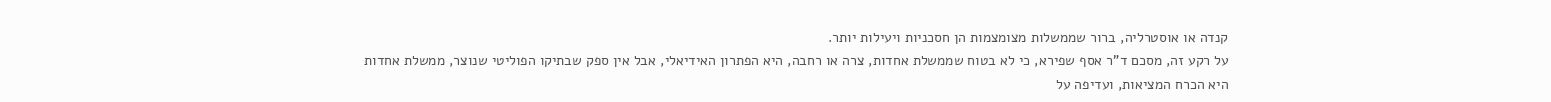קנדה או אוסטרליה, ברור שממשלות מצומצמות הן חסכניות ויעילות יותר.
על רקע זה, מסכם ד"ר אסף שפירא, כי לא בטוח שממשלת אחדות, צרה או רחבה, היא הפתרון האידיאלי, אבל אין ספק שבתיקו הפוליטי שנוצר, ממשלת אחדות היא הכרח המציאות, ועדיפה על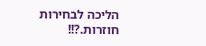הליכה לבחירות חוזרות.?!!